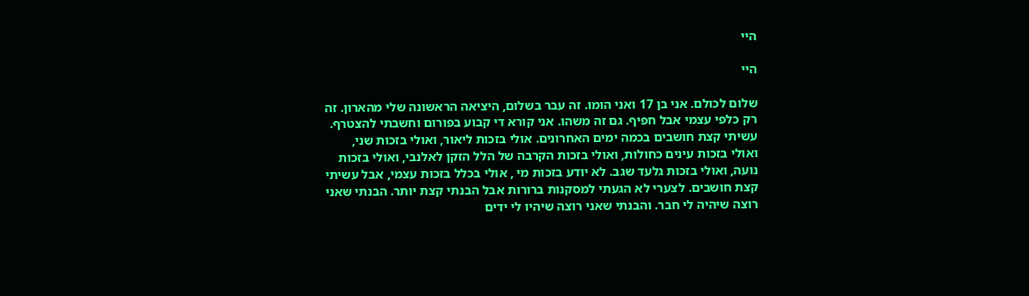היי

היי

שלום לכולם. אני בן 17 ואני הומו. זה עבר בשלום, היציאה הראשונה שלי מהארון. זה רק כלפי עצמי אבל חפיף. גם זה משהו. אני קורא די קבוע בפורום וחשבתי להצטרף. עשיתי קצת חושבים בכמה ימים האחרונים. אולי בזכות ליאור, ואולי בזכות שני, ואולי בזכות עינים כחולות, ואולי בזכות הקרבה של הלל הזקן לאלנבי, ואולי בזכות נועה, ואולי בזכות גלעד שגב. לא יודע בזכות מי , אולי בכלל בזכות עצמי, אבל עשיתי קצת חושבים. לצערי לא הגעתי למסקנות ברורות אבל הבנתי קצת יותר. הבנתי שאני רוצה שיהיה לי חבר. והבנתי שאני רוצה שיהיו לי ידים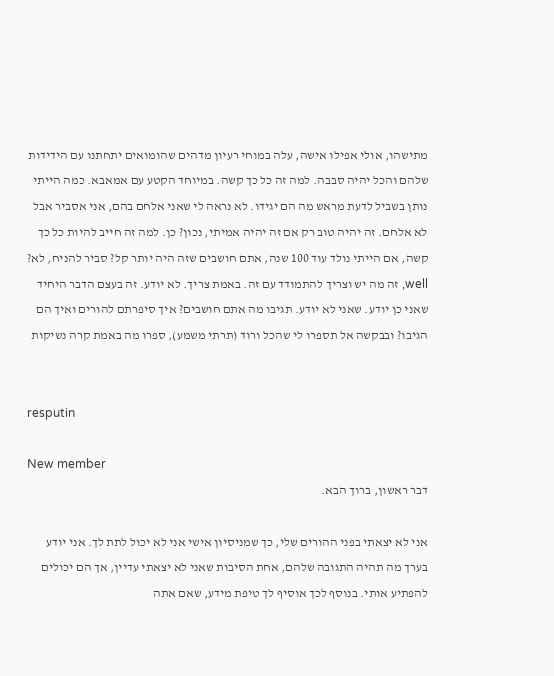מתישהו, אולי אפילו אישה, עלה במוחי רעיון מדהים שהומואים יתחתנו עם הידידות שלהם והכל יהיה סבבה. למה זה כל כך קשה. במיוחד הקטע עם אמאבא. כמה הייתי נותן בשביל לדעת מראש מה הם יגידו. לא נראה לי שאני אלחם בהם, אני אסביר אבל לא אלחם. זה יהיה טוב רק אם זה יהיה אמיתי, נכון? כן. למה זה חייב להיות כל כך קשה, אם הייתי נולד עוד 100 שנה, אתם חושבים שזה היה יותר קל? סביר להניח, לא? well, זה מה יש וצריך להתמודד עם זה. באמת צריך. לא יודע. זה בעצם הדבר היחיד שאני כן יודע. שאני לא יודע. תגיבו מה אתם חושבים? איך סיפרתם להורים ואיך הם הגיבו? ובבקשה אל תספרו לי שהכל ורוד (תרתי משמע), ספרו מה באמת קרה נשיקות


resputin

New member
דבר ראשון, ברוך הבא.

אני לא יצאתי בפני ההורים שלי, כך שמניסיון אישי אני לא יכול לתת לך. אני יודע בערך מה תהיה התגובה שלהם, אחת הסיבות שאני לא יצאתי עדיין, אך הם יכולים להפתיע אותי. בנוסף לכך אוסיף לך טיפת מידע, שאם אתה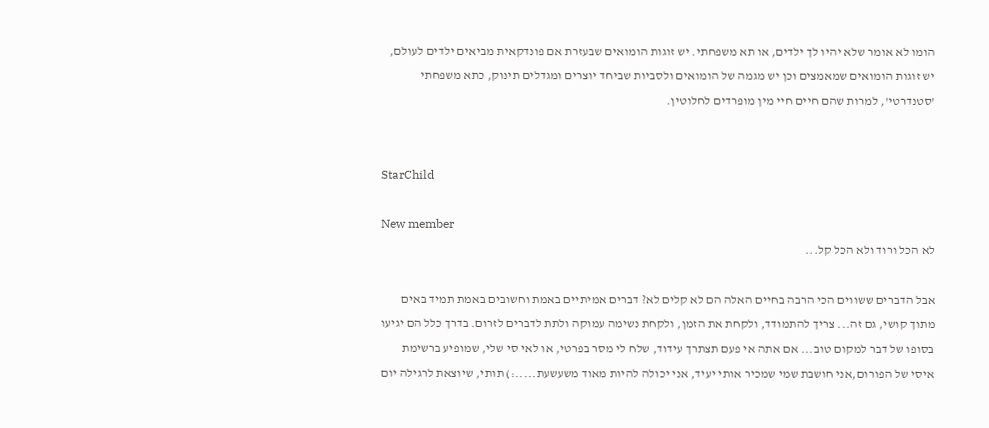הומו לא אומר שלא יהיו לך ילדים, או תא משפחתי. יש זוגות הומואים שבעזרת אם פונדקאית מביאים ילדים לעולם, יש זוגות הומואים שמאמצים וכן יש מגמה של הומואים ולסביות שביחד יוצרים ומגדלים תינוק, כתא משפחתי 'סטנדרטי', למרות שהם חיים חיי מין מופרדים לחלוטין.


StarChild

New member
לא הכל ורוד ולא הכל קל...

אבל הדברים ששווים הכי הרבה בחיים האלה הם לא קלים לא? דברים אמיתיים באמת וחשובים באמת תמיד באים מתוך קושי, גם זה... צריך להתמודד, ולקחת את הזמן, ולקחת נשימה עמוקה ולתת לדברים לזרום. בדרך כלל הם יגיעו בסופו של דבר למקום טוב... אם אתה אי פעם תצתרך עידוד, שלח לי מסר בפרטי, או לאי סי שלי, שמופיע ברשימת איסי של הפורום,אני חושבת שמי שמכיר אותי יעיד, אני יכולה להיות מאוד משעשעת.....:) תותי, שיוצאת לרגילה יום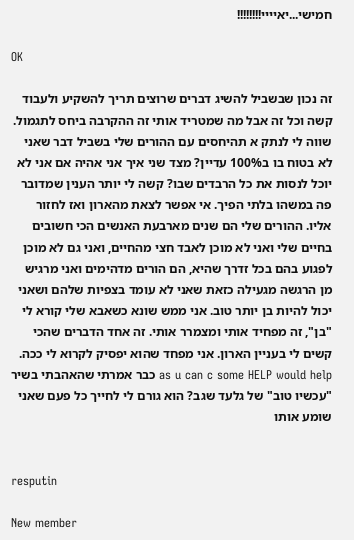חמישי...יאיייי!!!!!!!!

OK

זה נכון שבשביל להשיג דברים שרוצים תריך להשקיע ולעבוד קשה וכל זה אבל מה שמטריד אותי זה ההקרבה ביחס לתגמול. שווה לי לנתק א תהיחסים עם ההורים שלי בשביל דבר שאני לא בטוח בו ב100% עדיין? מצד שני איך אני אהיה אם אני לא יוכל לנסות את כל הרבדים שבו? קשה לי יותר הענין שמדובר פה במשהו בלתי הפיך. אי אפשר לצאת מהארון ואז לחזור אליו. ההורים שלי הם שנים מארבעת האנשים הכי חשובים בחיים שלי ואני לא מוכן לאבד חצי מהחיים, ואני גם לא מוכן לפגוע בהם בכל זדרך שהיא, הם הורים מדהימים ואני מרגיש מן הרגשה מגעילה כזאת שאני לא עומד בצפיות שלהם ושאני יכול להיות בן יותר טוב. אני ממש שונא כשאבא שלי קורא לי "בן", זה מפחיד אותי ומצמרר אותי. זה אחד הדברים שהכי קשים לי בעניין הארון. אני מפחד שהוא יפסיק לקרוא לי ככה. as u can c some HELP would help כבר אמרתי שהאהבתי בשיר "עכשיו טוב" של גלעד שגב? הוא גורם לי לחייך כל פעם שאני שומע אותו


resputin

New member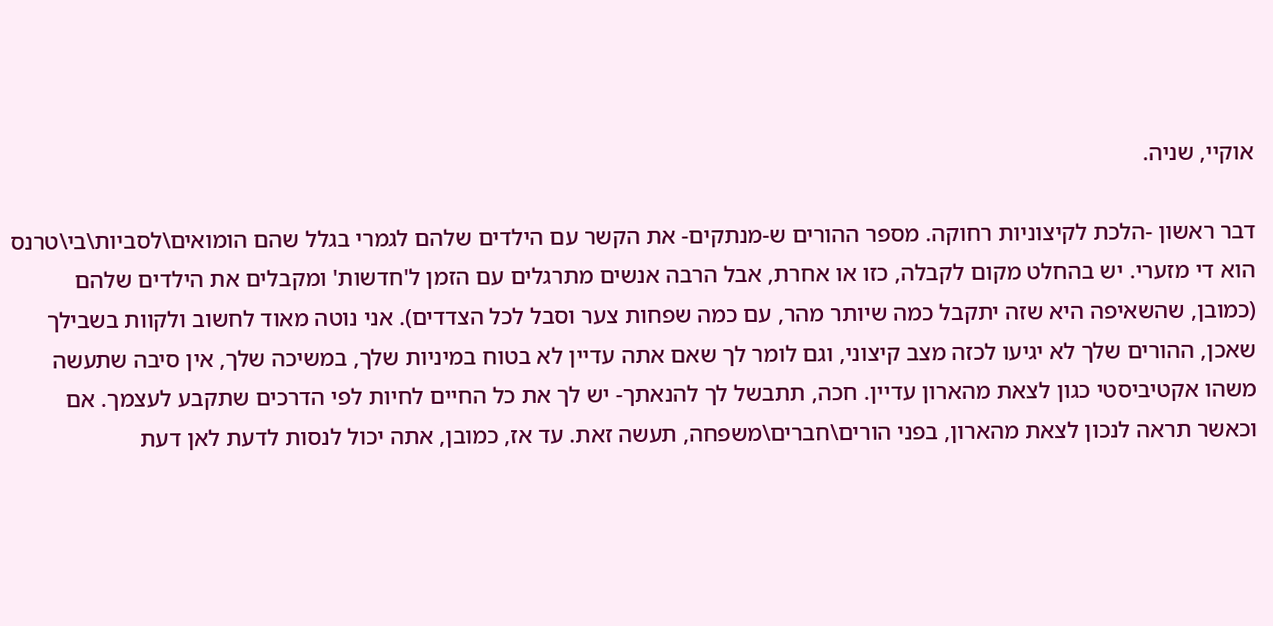אוקיי, שניה.

דבר ראשון -הלכת לקיצוניות רחוקה. מספר ההורים ש-מנתקים- את הקשר עם הילדים שלהם לגמרי בגלל שהם הומואים\לסביות\בי\טרנס הוא די מזערי. יש בהחלט מקום לקבלה, כזו או אחרת, אבל הרבה אנשים מתרגלים עם הזמן ל'חדשות' ומקבלים את הילדים שלהם (כמובן, שהשאיפה היא שזה יתקבל כמה שיותר מהר, עם כמה שפחות צער וסבל לכל הצדדים). אני נוטה מאוד לחשוב ולקוות בשבילך שאכן, ההורים שלך לא יגיעו לכזה מצב קיצוני, וגם לומר לך שאם אתה עדיין לא בטוח במיניות שלך, במשיכה שלך, אין סיבה שתעשה משהו אקטיביסטי כגון לצאת מהארון עדיין. חכה, תתבשל לך להנאתך- יש לך את כל החיים לחיות לפי הדרכים שתקבע לעצמך. אם וכאשר תראה לנכון לצאת מהארון, בפני הורים\חברים\משפחה, תעשה זאת. עד אז, כמובן, אתה יכול לנסות לדעת לאן דעת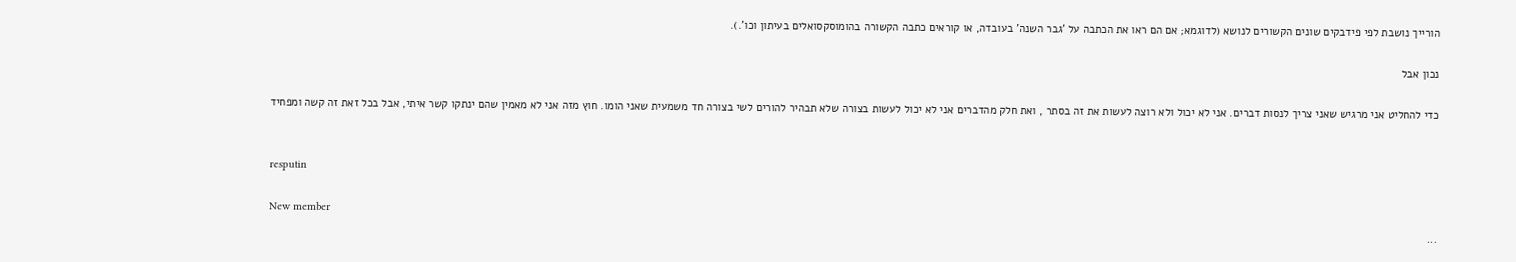הורייך נושבת לפי פידבקים שונים הקשורים לנושא (לדוגמא; אם הם ראו את הכתבה על 'גבר השנה' בעובדה, או קוראים כתבה הקשורה בהומוסקסואלים בעיתון וכו'.).

נכון אבל

כדי להחליט אני מרגיש שאני צריך לנסות דברים. אני לא יכול ולא רוצה לעשות את זה בסתר , ואת חלק מהדברים אני לא יכול לעשות בצורה שלא תבהיר להורים לשי בצורה חד משמעית שאני הומו. חוץ מזה אני לא מאמין שהם ינתקו קשר איתי, אבל בכל זאת זה קשה ומפחיד


resputin

New member
...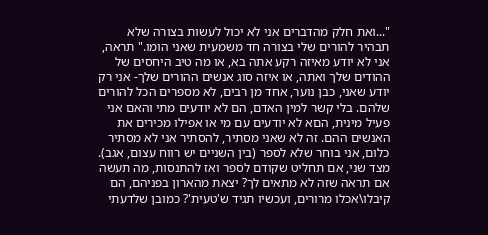"...ואת חלק מהדברים אני לא יכול לעשות בצורה שלא תבהיר להורים שלי בצורה חד משמעית שאני הומו." תראה, אני לא יודע מאיזה רקע אתה בא, או מה טיב היחסים של ההודים שלך ואתה, או איזה סוג אנשים ההורים שלך- אני רק יודע שאני, כבן נוער, אחד מן רבים, לא מספרים הכל להורים שלהם. בלי קשר למין האדם, הם לא יודעים מתי והאם אני פעיל מינית, הםא לא יודעים עם מי או אפילו מכירים את האנשים ההם. זה לא שאני מסתיר, להסתיר אני לא מסתיר כלום, אני בוחר שלא לספר (בין השניים יש רווח עצום, אגב). מצד שני, אם תחליט שקודם לספר ואז להתנסות, מה תעשה אם תראה שזה לא מתאים לך? יצאת מהארון בפניהם, הם קיבלו\אכלו מרורים, ועכשיו תגיד ש'טעית'? כמובן שלדעתי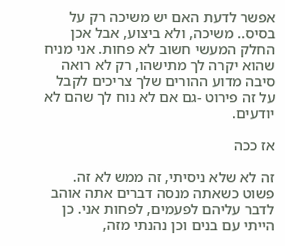אפשר לדעת האם יש משיכה רק על בסיס.. משיכה, ולא ביצוע, אבל אכן החלק המעשי חשוב לא פחות. אני מניח שהוא יקרה לך מתישהו, רק לא רואה סיבה מדוע ההורים שלך צריכים לקבל על זה פירוט -גם אם לא נוח לך שהם לא יודעים.

אז ככה

זה לא שלא ניסיתי, זה ממש לא זה. פשוט כשאתה מנסה דברים אתה אוהב לדבר עליהם לפעמים, לפחות אני. כן הייתי עם בנים וכן נהנתי מזה,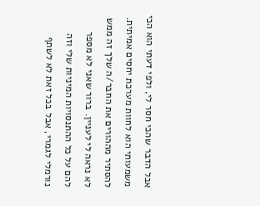אבל הדבר שהכי חסר לי, ולפי דעתי הוא הכי משמעותי הוא לחוות מערכת יחסים אמיתית. להסתיר מההורים את החבר/ה שלך זה ממש לא נראה לי לעניין. ברור שאני לא מספר להם על כל ההתנסויות המיניות שלי וזה נורמלי לגמרי, אבל בכל זאת לא לשתף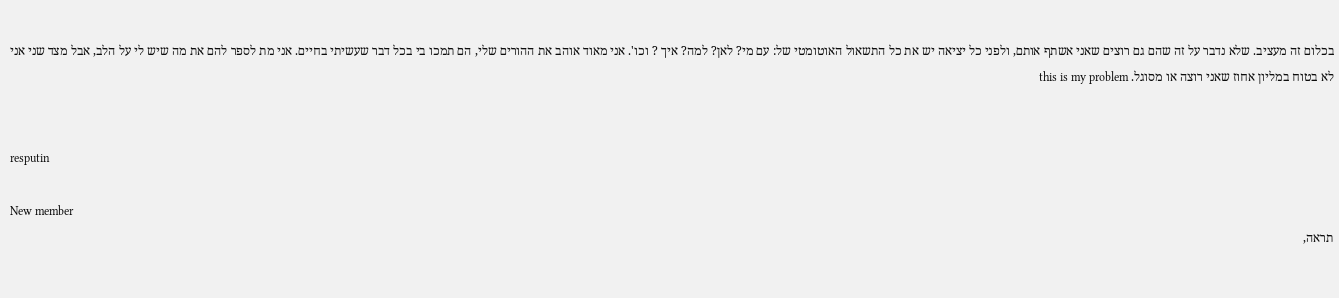בכלום זה מעציב. שלא נדבר על זה שהם גם רוצים שאני אשתף אותם, ולפני כל יציאה יש את כל התשאול האוטומטי של: עם מי? לאן? למה? איך ? וכו'. אני מאוד אוהב את ההורים שלי, הם תמכו בי בכל דבר שעשיתי בחיים. אני מת לספר להם את מה שיש לי על הלב, אבל מצד שני אני לא בטוח במליון אחוז שאני רוצה או מסוגל. this is my problem


resputin

New member
תראה,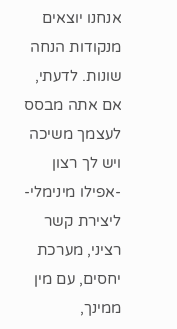אנחנו יוצאים מנקודות הנחה שונות. לדעתי, אם אתה מבסס לעצמך משיכה ויש לך רצון -אפילו מינימלי- ליצירת קשר רציני, מערכת יחסים, עם מין ממינך,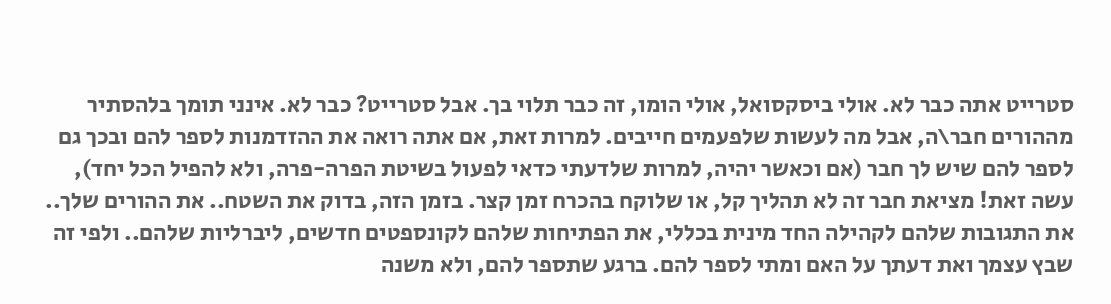סטרייט אתה כבר לא. אולי ביסקסואל, אולי הומו, זה כבר תלוי בך. אבל סטרייט? כבר לא. אינני תומך בלהסתיר מההורים חבר\ה, אבל מה לעשות שלפעמים חייבים. למרות זאת, אם אתה רואה את ההזדמנות לספר להם ובכך גם לספר להם שיש לך חבר (אם וכאשר יהיה, למרות שלדעתי כדאי לפעול בשיטת הפרה-פרה, ולא להפיל הכל יחד), עשה זאת! מציאת חבר זה לא תהליך קל, או שלוקח בהכרח זמן קצר. בזמן הזה, בדוק את השטח.. את ההורים שלך.. את התגובות שלהם לקהילה החד מינית בכללי, את הפתיחות שלהם לקונספטים חדשים, ליברליות שלהם.. ולפי זה שבץ עצמך ואת דעתך על האם ומתי לספר להם. ברגע שתספר להם, ולא משנה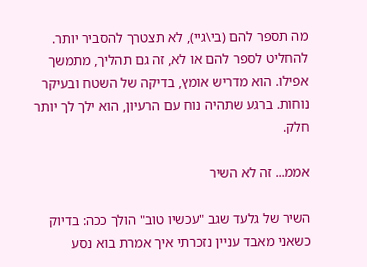מה תספר להם (בי\גיי), לא תצטרך להסביר יותר. להחליט לספר להם או לא, זה גם תהליך, מתמשך אפילו. הוא מדריש אומץ, בדיקה של השטח ובעיקר נוחות. ברגע שתהיה נוח עם הרעיון, הוא ילך לך יותר חלק.

אממ... זה לא השיר

השיר של גלעד שגב "עכשיו טוב" הולך ככה: בדיוק כשאני מאבד עניין נזכרתי איך אמרת בוא נסע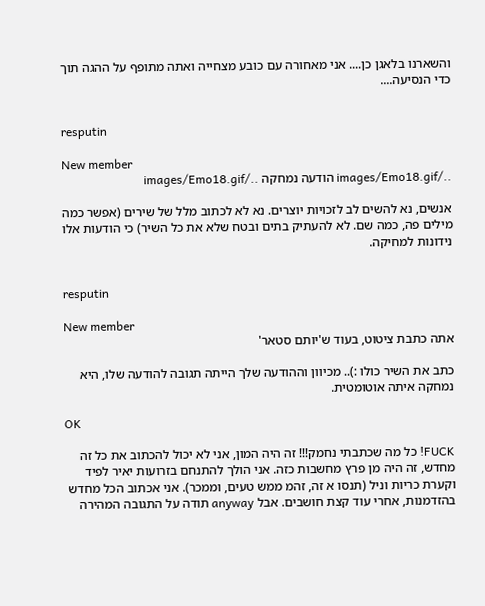והשארנו בלאגן כן.... אני מאחורה עם כובע מצחייה ואתה מתופף על ההגה תוך כדי הנסיעה....


resputin

New member
../images/Emo18.gif הודעה נמחקה ../images/Emo18.gif

אנשים, נא להשים לב לזכויות יוצרים. נא לא לכתוב מלל של שירים (אפשר כמה מילים פה, כמה שם. לא להעתיק בתים ובטח שלא את כל השיר) כי הודעות אלו נידונות למחיקה.


resputin

New member
אתה כתבת ציטוט, בעוד ש'יותם סטאר'

כתב את השיר כולו :).. מכיוון וההודעה שלך הייתה תגובה להודעה שלו, היא נמחקה איתה אוטומטית.

OK

FUCK! כל מה שכתבתי נחמק!!! זה היה המון, אני לא יכול להכתוב את כל זה מחדש, זה היה מן פרץ מחשבות כזה. אני הולך להתנחם בזרועות יאיר לפיד וקערת כריות וניל (תנסו א זה, זהמ ממש טעים, וממכר). אני אכתוב הכל מחדש בהזדמנות, אחרי עוד קצת חושבים. אבל anyway תודה על התגובה המהירה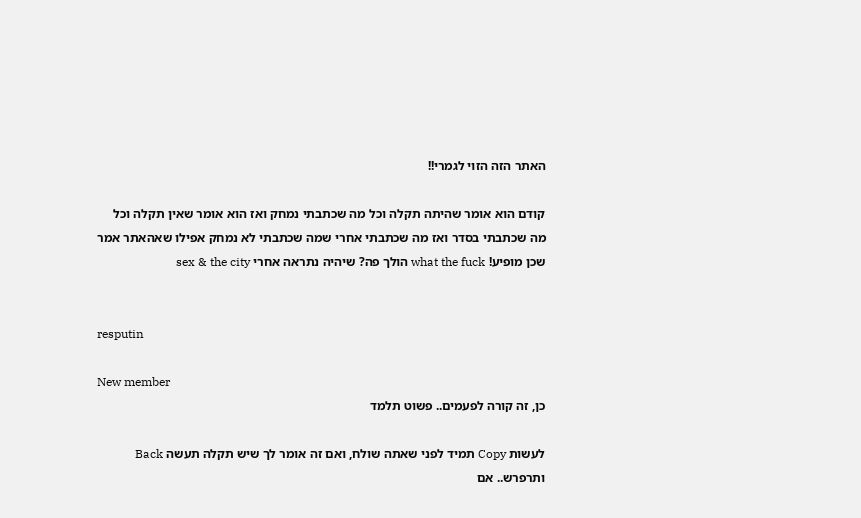האתר הזה הזוי לגמרי!!

קודם הוא אומר שהיתה תקלה וכל מה שכתבתי נמחק ואז הוא אומר שאין תקלה וכל מה שכתבתי בסדר ואז מה שכתבתי אחרי שמה שכתבתי לא נמחק אפילו שאהאתר אמר שכן מופיע! what the fuck הולך פה? שיהיה נתראה אחרי sex & the city


resputin

New member
כן, זה קורה לפעמים.. פשוט תלמד

לעשות Copy תמיד לפני שאתה שולח, ואם זה אומר לך שיש תקלה תעשה Back ותרפרש.. אם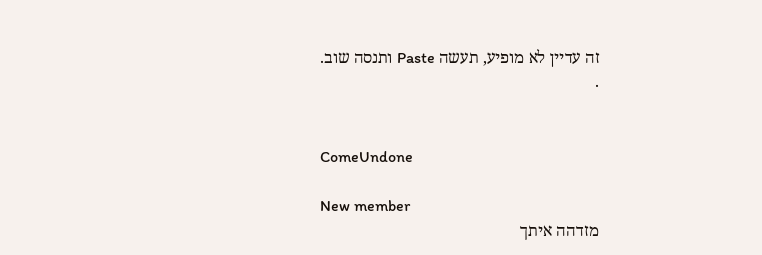זה עדיין לא מופיע, תעשה Paste ותנסה שוב.
.


ComeUndone

New member
מזדהה איתך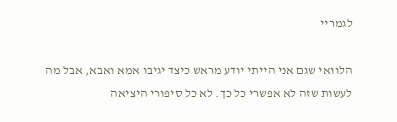לגמריי

הלוואי שגם אני הייתי יודע מראש כיצד יגיבו אמא ואבא, אבל מה לעשות שזה לא אפשרי כל כך. לא כל סיפורי היציאה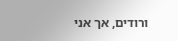ורודים, אך אני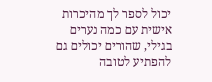יכול לספר לך מהיכרות אישית עם כמה נערים בגילי, שהורים יכולים גם להפתיע לטובה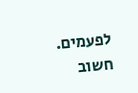לפעמים. חשוב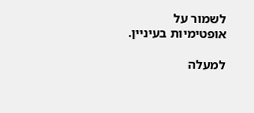לשמור על אופטימיות בעיניין.

למעלה